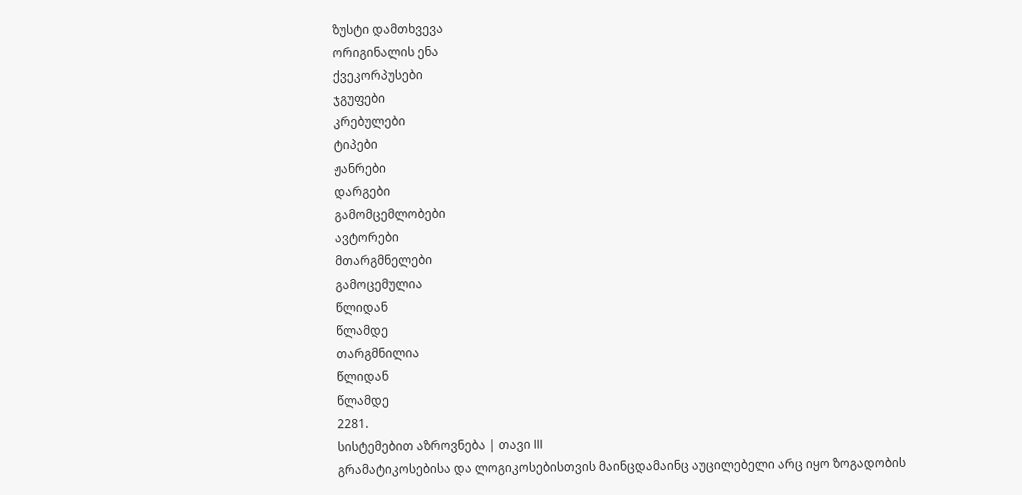ზუსტი დამთხვევა
ორიგინალის ენა
ქვეკორპუსები
ჯგუფები
კრებულები
ტიპები
ჟანრები
დარგები
გამომცემლობები
ავტორები
მთარგმნელები
გამოცემულია
წლიდან
წლამდე
თარგმნილია
წლიდან
წლამდე
2281.
სისტემებით აზროვნება | თავი III
გრამატიკოსებისა და ლოგიკოსებისთვის მაინცდამაინც აუცილებელი არც იყო ზოგადობის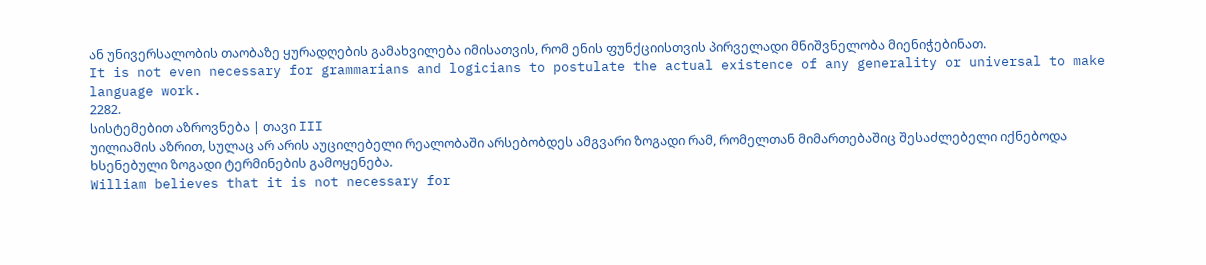ან უნივერსალობის თაობაზე ყურადღების გამახვილება იმისათვის, რომ ენის ფუნქციისთვის პირველადი მნიშვნელობა მიენიჭებინათ.
It is not even necessary for grammarians and logicians to postulate the actual existence of any generality or universal to make language work.
2282.
სისტემებით აზროვნება | თავი III
უილიამის აზრით, სულაც არ არის აუცილებელი რეალობაში არსებობდეს ამგვარი ზოგადი რამ, რომელთან მიმართებაშიც შესაძლებელი იქნებოდა ხსენებული ზოგადი ტერმინების გამოყენება.
William believes that it is not necessary for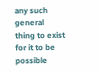any such general thing to exist for it to be possible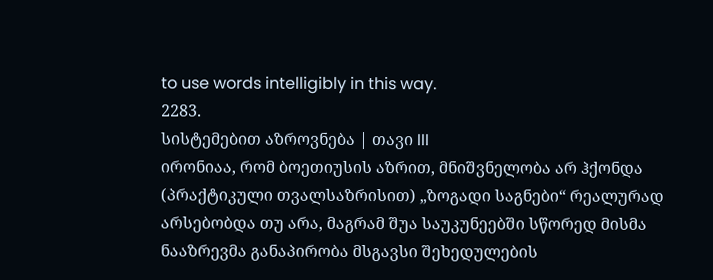to use words intelligibly in this way.
2283.
სისტემებით აზროვნება | თავი III
ირონიაა, რომ ბოეთიუსის აზრით, მნიშვნელობა არ ჰქონდა (პრაქტიკული თვალსაზრისით) „ზოგადი საგნები“ რეალურად არსებობდა თუ არა, მაგრამ შუა საუკუნეებში სწორედ მისმა ნააზრევმა განაპირობა მსგავსი შეხედულების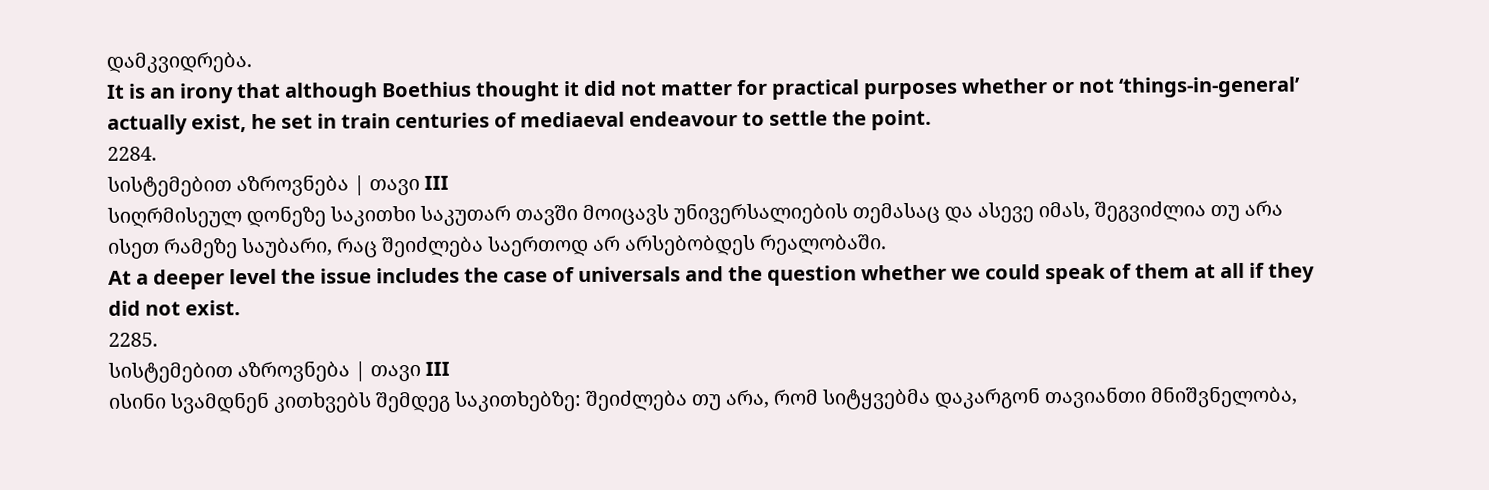დამკვიდრება.
It is an irony that although Boethius thought it did not matter for practical purposes whether or not ‘things-in-general’ actually exist, he set in train centuries of mediaeval endeavour to settle the point.
2284.
სისტემებით აზროვნება | თავი III
სიღრმისეულ დონეზე საკითხი საკუთარ თავში მოიცავს უნივერსალიების თემასაც და ასევე იმას, შეგვიძლია თუ არა ისეთ რამეზე საუბარი, რაც შეიძლება საერთოდ არ არსებობდეს რეალობაში.
At a deeper level the issue includes the case of universals and the question whether we could speak of them at all if they did not exist.
2285.
სისტემებით აზროვნება | თავი III
ისინი სვამდნენ კითხვებს შემდეგ საკითხებზე: შეიძლება თუ არა, რომ სიტყვებმა დაკარგონ თავიანთი მნიშვნელობა,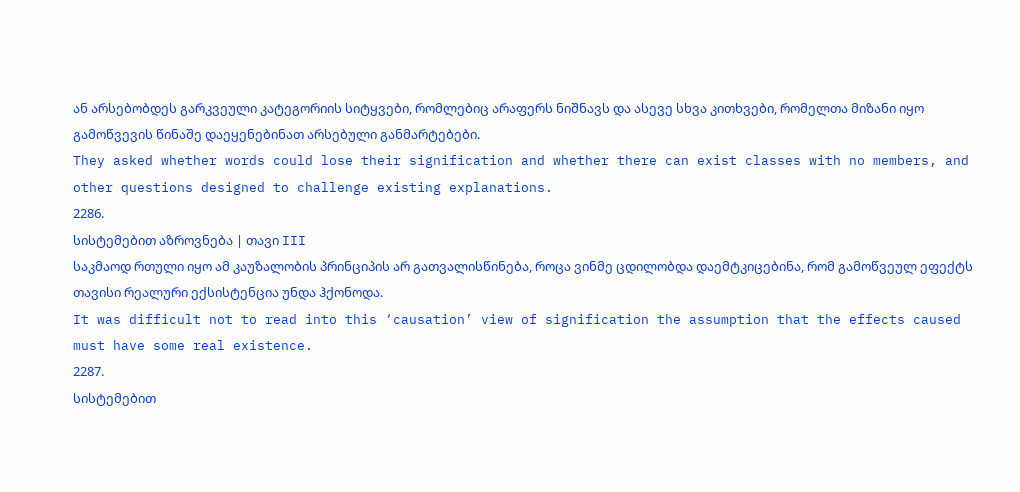ან არსებობდეს გარკვეული კატეგორიის სიტყვები, რომლებიც არაფერს ნიშნავს და ასევე სხვა კითხვები, რომელთა მიზანი იყო გამოწვევის წინაშე დაეყენებინათ არსებული განმარტებები.
They asked whether words could lose their signification and whether there can exist classes with no members, and other questions designed to challenge existing explanations.
2286.
სისტემებით აზროვნება | თავი III
საკმაოდ რთული იყო ამ კაუზალობის პრინციპის არ გათვალისწინება, როცა ვინმე ცდილობდა დაემტკიცებინა, რომ გამოწვეულ ეფექტს თავისი რეალური ექსისტენცია უნდა ჰქონოდა.
It was difficult not to read into this ‘causation’ view of signification the assumption that the effects caused must have some real existence.
2287.
სისტემებით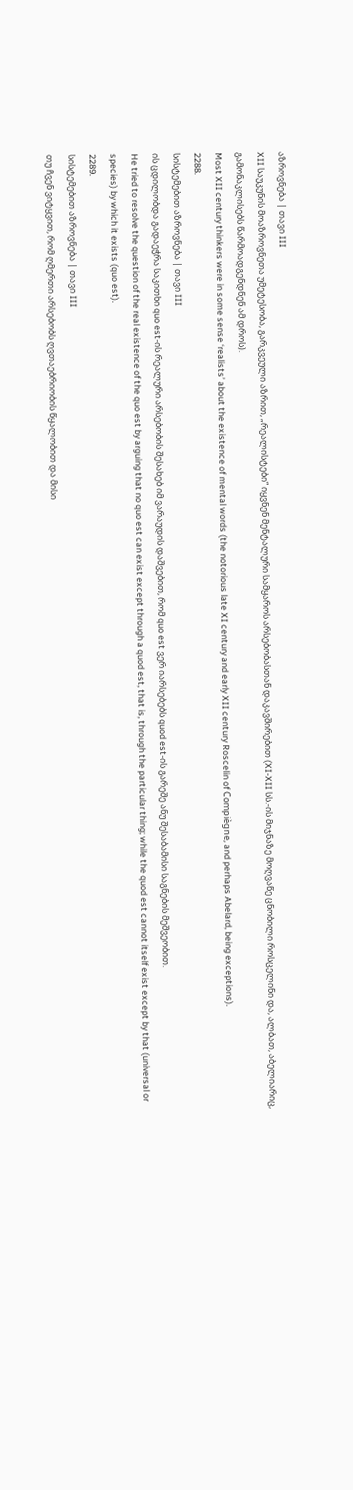აზროვნება | თავი III
XII საუკუნის მოაზროვნეთა უმეტესობა, გარკვეული აზრით, „რეალისტები“ იყვნენ მენტალური სამყაროს არსებობასთან დაკავშირებით (XI-XII სს.-ის მიჯნაზე მოღვაწე ცნობილი როსცელინი და, ალბათ, აბელიარიც, გამონაკლისებს წარმოადგენდნენ ამ დროს).
Most XII century thinkers were in some sense ‘realists’ about the existence of mental words (the notorious late XI century and early XII century Roscelin of Compiègne, and perhaps Abelard, being exceptions).
2288.
სისტემებით აზროვნება | თავი III
ის ცდილობდა გადაეჭრა საკითხი quo est-ის რეალური არსებობის შესახებ იმ ვარაუდის დაშვებით, რომ quo est ვერ იარსებებს quod est-ის გარეშე ანუ შესაბამისი საგნების მეშვეობით.
He tried to resolve the question of the real existence of the quo est by arguing that no quo est can exist except through a quod est, that is, through the particular thing; while the quod est cannot itself exist except by that (universal or species) by which it exists (quo est).
2289.
სისტემებით აზროვნება | თავი III
თუ ჩვენ ვიტყვით, რომ ღმერთი არსებობს ღვთაებრიობის წყალობით და მისი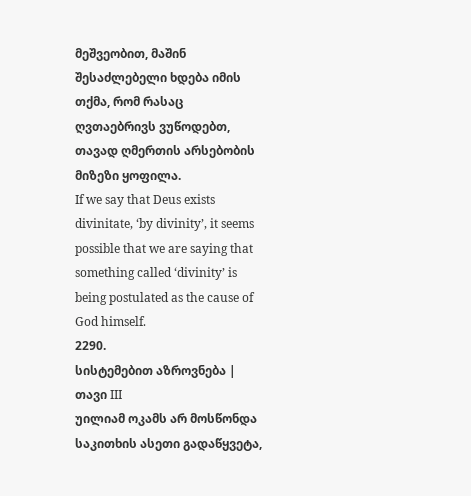მეშვეობით, მაშინ შესაძლებელი ხდება იმის თქმა, რომ რასაც ღვთაებრივს ვუწოდებთ, თავად ღმერთის არსებობის მიზეზი ყოფილა.
If we say that Deus exists divinitate, ‘by divinity’, it seems possible that we are saying that something called ‘divinity’ is being postulated as the cause of God himself.
2290.
სისტემებით აზროვნება | თავი III
უილიამ ოკამს არ მოსწონდა საკითხის ასეთი გადაწყვეტა,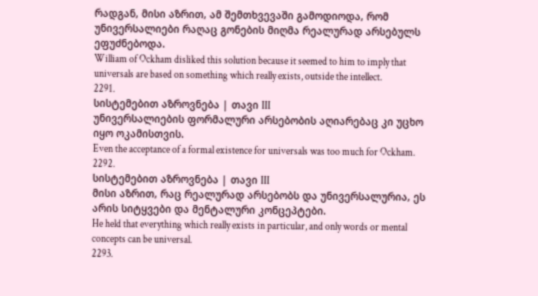რადგან, მისი აზრით, ამ შემთხვევაში გამოდიოდა, რომ უნივერსალიები რაღაც გონების მიღმა რეალურად არსებულს ეფუძნებოდა.
William of Ockham disliked this solution because it seemed to him to imply that universals are based on something which really exists, outside the intellect.
2291.
სისტემებით აზროვნება | თავი III
უნივერსალიების ფორმალური არსებობის აღიარებაც კი უცხო იყო ოკამისთვის.
Even the acceptance of a formal existence for universals was too much for Ockham.
2292.
სისტემებით აზროვნება | თავი III
მისი აზრით, რაც რეალურად არსებობს და უნივერსალურია, ეს არის სიტყვები და მენტალური კონცეპტები.
He held that everything which really exists in particular, and only words or mental concepts can be universal.
2293.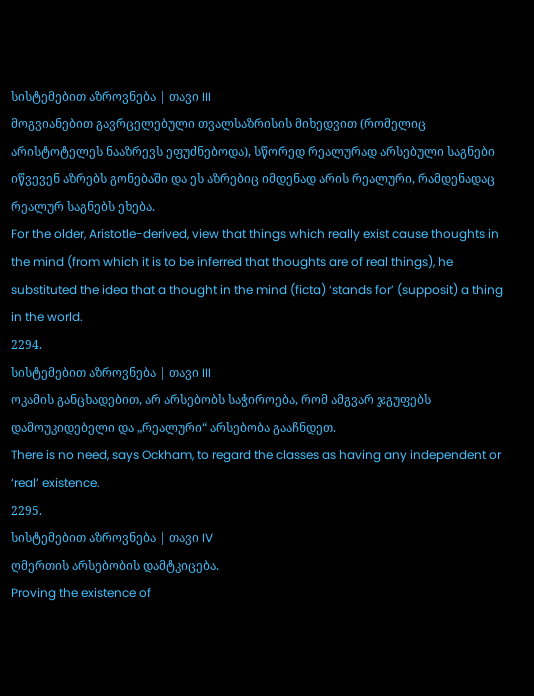სისტემებით აზროვნება | თავი III
მოგვიანებით გავრცელებული თვალსაზრისის მიხედვით (რომელიც არისტოტელეს ნააზრევს ეფუძნებოდა), სწორედ რეალურად არსებული საგნები იწვევენ აზრებს გონებაში და ეს აზრებიც იმდენად არის რეალური, რამდენადაც რეალურ საგნებს ეხება.
For the older, Aristotle-derived, view that things which really exist cause thoughts in the mind (from which it is to be inferred that thoughts are of real things), he substituted the idea that a thought in the mind (ficta) ‘stands for’ (supposit) a thing in the world.
2294.
სისტემებით აზროვნება | თავი III
ოკამის განცხადებით, არ არსებობს საჭიროება, რომ ამგვარ ჯგუფებს დამოუკიდებელი და „რეალური“ არსებობა გააჩნდეთ.
There is no need, says Ockham, to regard the classes as having any independent or ‘real’ existence.
2295.
სისტემებით აზროვნება | თავი IV
ღმერთის არსებობის დამტკიცება.
Proving the existence of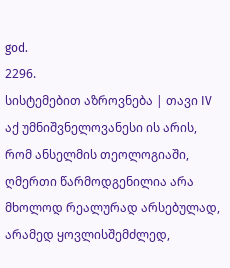god.
2296.
სისტემებით აზროვნება | თავი IV
აქ უმნიშვნელოვანესი ის არის, რომ ანსელმის თეოლოგიაში, ღმერთი წარმოდგენილია არა მხოლოდ რეალურად არსებულად, არამედ ყოვლისშემძლედ,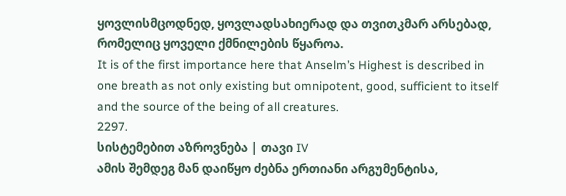ყოვლისმცოდნედ, ყოვლადსახიერად და თვითკმარ არსებად, რომელიც ყოველი ქმნილების წყაროა.
It is of the first importance here that Anselm’s Highest is described in one breath as not only existing but omnipotent, good, sufficient to itself and the source of the being of all creatures.
2297.
სისტემებით აზროვნება | თავი IV
ამის შემდეგ მან დაიწყო ძებნა ერთიანი არგუმენტისა,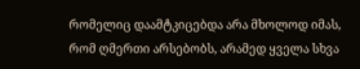რომელიც დაამტკიცებდა არა მხოლოდ იმას, რომ ღმერთი არსებობს, არამედ ყველა სხვა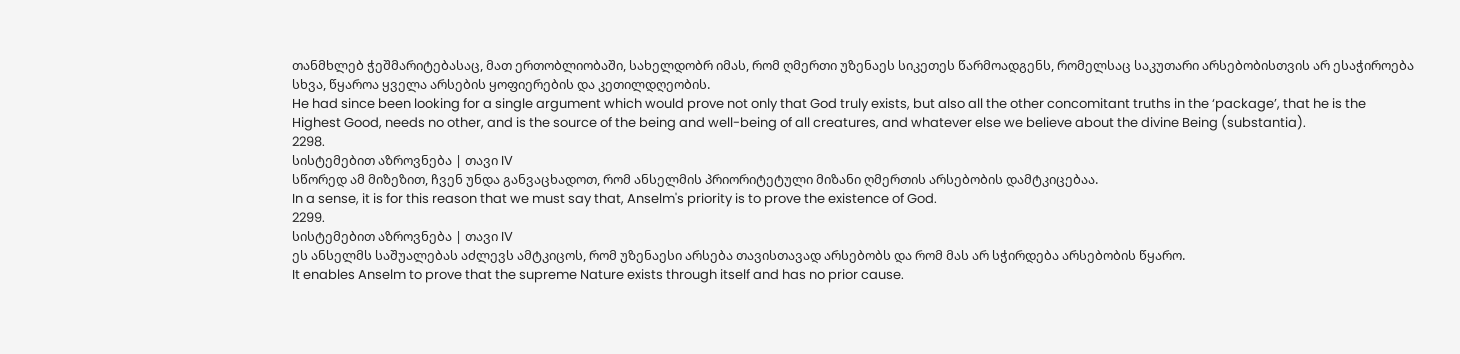თანმხლებ ჭეშმარიტებასაც, მათ ერთობლიობაში, სახელდობრ იმას, რომ ღმერთი უზენაეს სიკეთეს წარმოადგენს, რომელსაც საკუთარი არსებობისთვის არ ესაჭიროება სხვა, წყაროა ყველა არსების ყოფიერების და კეთილდღეობის.
He had since been looking for a single argument which would prove not only that God truly exists, but also all the other concomitant truths in the ‘package’, that he is the Highest Good, needs no other, and is the source of the being and well-being of all creatures, and whatever else we believe about the divine Being (substantia).
2298.
სისტემებით აზროვნება | თავი IV
სწორედ ამ მიზეზით, ჩვენ უნდა განვაცხადოთ, რომ ანსელმის პრიორიტეტული მიზანი ღმერთის არსებობის დამტკიცებაა.
In a sense, it is for this reason that we must say that, Anselm's priority is to prove the existence of God.
2299.
სისტემებით აზროვნება | თავი IV
ეს ანსელმს საშუალებას აძლევს ამტკიცოს, რომ უზენაესი არსება თავისთავად არსებობს და რომ მას არ სჭირდება არსებობის წყარო.
It enables Anselm to prove that the supreme Nature exists through itself and has no prior cause.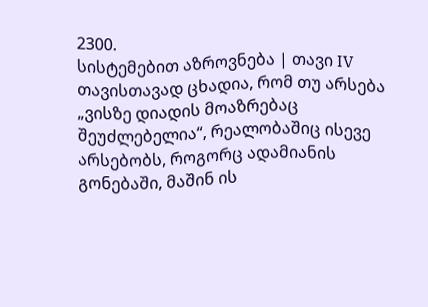2300.
სისტემებით აზროვნება | თავი IV
თავისთავად ცხადია, რომ თუ არსება „ვისზე დიადის მოაზრებაც შეუძლებელია“, რეალობაშიც ისევე არსებობს, როგორც ადამიანის გონებაში, მაშინ ის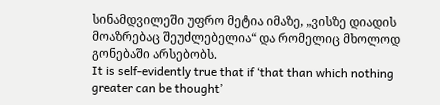სინამდვილეში უფრო მეტია იმაზე, „ვისზე დიადის მოაზრებაც შეუძლებელია“ და რომელიც მხოლოდ გონებაში არსებობს.
It is self-evidently true that if ‘that than which nothing greater can be thought’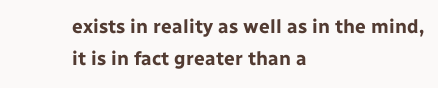exists in reality as well as in the mind, it is in fact greater than a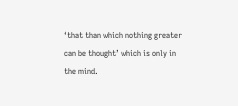‘that than which nothing greater can be thought’ which is only in the mind.